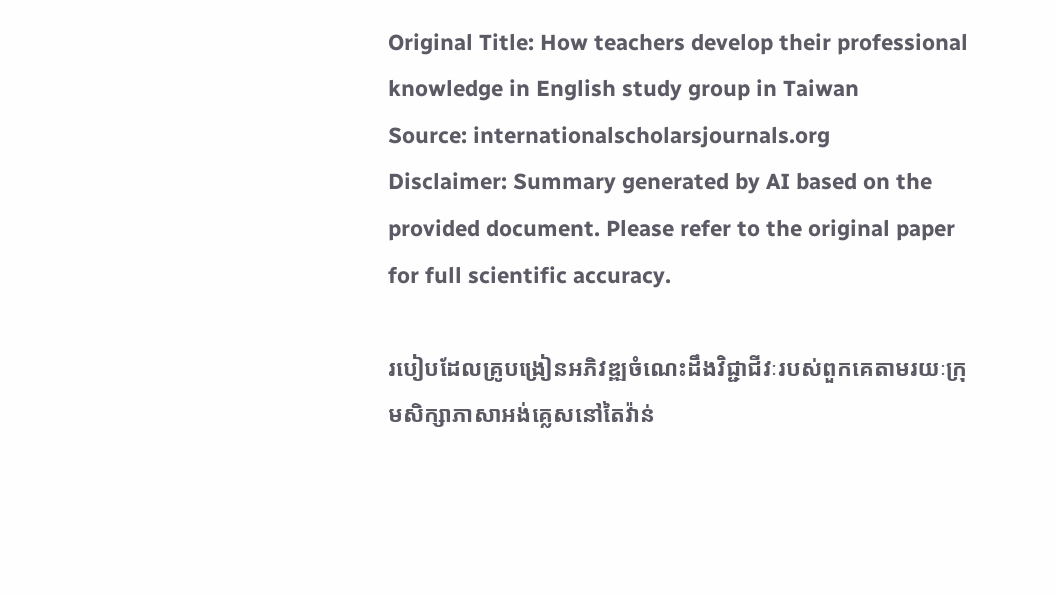Original Title: How teachers develop their professional knowledge in English study group in Taiwan
Source: internationalscholarsjournals.org
Disclaimer: Summary generated by AI based on the provided document. Please refer to the original paper for full scientific accuracy.

របៀបដែលគ្រូបង្រៀនអភិវឌ្ឍចំណេះដឹងវិជ្ជាជីវៈរបស់ពួកគេតាមរយៈក្រុមសិក្សាភាសាអង់គ្លេសនៅតៃវ៉ាន់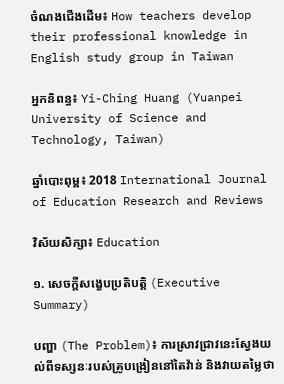ចំណងជើងដើម៖ How teachers develop their professional knowledge in English study group in Taiwan

អ្នកនិពន្ធ៖ Yi-Ching Huang (Yuanpei University of Science and Technology, Taiwan)

ឆ្នាំបោះពុម្ព៖ 2018 International Journal of Education Research and Reviews

វិស័យសិក្សា៖ Education

១. សេចក្តីសង្ខេបប្រតិបត្តិ (Executive Summary)

បញ្ហា (The Problem)៖ ការស្រាវជ្រាវនេះស្វែងយល់ពីទស្សនៈរបស់គ្រូបង្រៀននៅតៃវ៉ាន់ និងវាយតម្លៃថា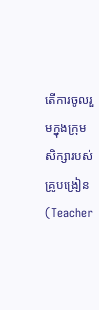តើការចូលរួមក្នុងក្រុមសិក្សារបស់គ្រូបង្រៀន (Teacher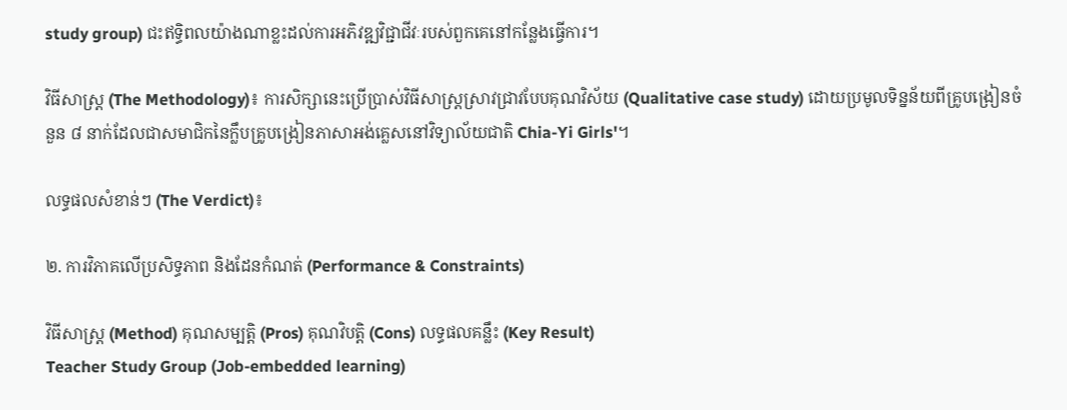study group) ជះឥទ្ធិពលយ៉ាងណាខ្លះដល់ការអភិវឌ្ឍវិជ្ជាជីវៈរបស់ពួកគេនៅកន្លែងធ្វើការ។

វិធីសាស្ត្រ (The Methodology)៖ ការសិក្សានេះប្រើប្រាស់វិធីសាស្ត្រស្រាវជ្រាវបែបគុណវិស័យ (Qualitative case study) ដោយប្រមូលទិន្នន័យពីគ្រូបង្រៀនចំនួន ៨ នាក់ដែលជាសមាជិកនៃក្លឹបគ្រូបង្រៀនភាសាអង់គ្លេសនៅវិទ្យាល័យជាតិ Chia-Yi Girls'។

លទ្ធផលសំខាន់ៗ (The Verdict)៖

២. ការវិភាគលើប្រសិទ្ធភាព និងដែនកំណត់ (Performance & Constraints)

វិធីសាស្ត្រ (Method) គុណសម្បត្តិ (Pros) គុណវិបត្តិ (Cons) លទ្ធផលគន្លឹះ (Key Result)
Teacher Study Group (Job-embedded learning)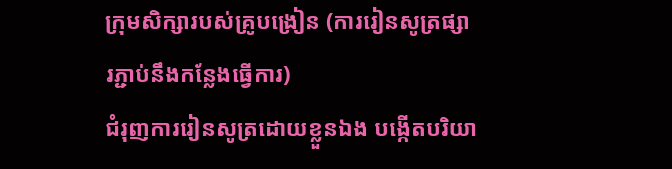ក្រុមសិក្សារបស់គ្រូបង្រៀន (ការរៀនសូត្រផ្សារភ្ជាប់នឹងកន្លែងធ្វើការ)
ជំរុញការរៀនសូត្រដោយខ្លួនឯង បង្កើតបរិយា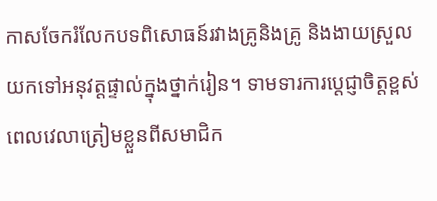កាសចែករំលែកបទពិសោធន៍រវាងគ្រូនិងគ្រូ និងងាយស្រួលយកទៅអនុវត្តផ្ទាល់ក្នុងថ្នាក់រៀន។ ទាមទារការប្តេជ្ញាចិត្តខ្ពស់ ពេលវេលាត្រៀមខ្លួនពីសមាជិក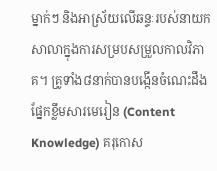ម្នាក់ៗ និងអាស្រ័យលើឆន្ទៈរបស់នាយកសាលាក្នុងការសម្របសម្រួលកាលវិភាគ។ គ្រូទាំង៨នាក់បានបង្កើនចំណេះដឹងផ្នែកខ្លឹមសារមេរៀន (Content Knowledge) គរុកោស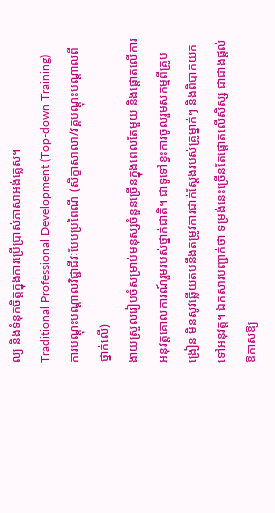ល្យ និងទំនុកចិត្តក្នុងការប្រើប្រាស់ភាសាអង់គ្លេស។
Traditional Professional Development (Top-down Training)
ការបណ្តុះបណ្តាលវិជ្ជាជីវៈបែបប្រពៃណី (សិក្ខាសាលា/វគ្គបណ្តុះបណ្តាលពីថ្នាក់លើ)
ងាយស្រួលរៀបចំសម្រាប់មនុស្សចំនួនច្រើនក្នុងពេលតែមួយ និងផ្តោតលើការអនុវត្តគោលការណ៍រួមរបស់ថ្នាក់ជាតិ។ ជាទូទៅខ្វះការចូលរួមសកម្មពីគ្រូបង្រៀន មិនសូវឆ្លើយតបនឹងតម្រូវការជាក់ស្តែងរបស់គ្រូម្នាក់ៗ និងពិបាកយកទៅអនុវត្ត។ ឯកសារបញ្ជាក់ថា ទម្រង់នេះច្រើនតែផ្តោតលើសិស្ស ជាជាងផ្តល់ឱកាសឱ្យ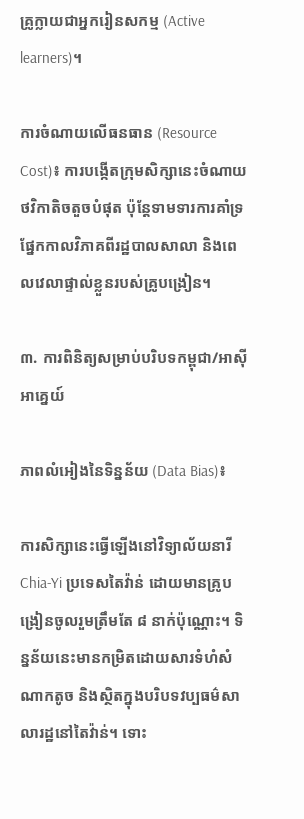គ្រូក្លាយជាអ្នករៀនសកម្ម (Active learners)។

ការចំណាយលើធនធាន (Resource Cost)៖ ការបង្កើតក្រុមសិក្សានេះចំណាយថវិកាតិចតួចបំផុត ប៉ុន្តែទាមទារការគាំទ្រផ្នែកកាលវិភាគពីរដ្ឋបាលសាលា និងពេលវេលាផ្ទាល់ខ្លួនរបស់គ្រូបង្រៀន។

៣. ការពិនិត្យសម្រាប់បរិបទកម្ពុជា/អាស៊ីអាគ្នេយ៍

ភាពលំអៀងនៃទិន្នន័យ (Data Bias)៖

ការសិក្សានេះធ្វើឡើងនៅវិទ្យាល័យនារី Chia-Yi ប្រទេសតៃវ៉ាន់ ដោយមានគ្រូបង្រៀនចូលរួមត្រឹមតែ ៨ នាក់ប៉ុណ្ណោះ។ ទិន្នន័យនេះមានកម្រិតដោយសារទំហំសំណាកតូច និងស្ថិតក្នុងបរិបទវប្បធម៌សាលារដ្ឋនៅតៃវ៉ាន់។ ទោះ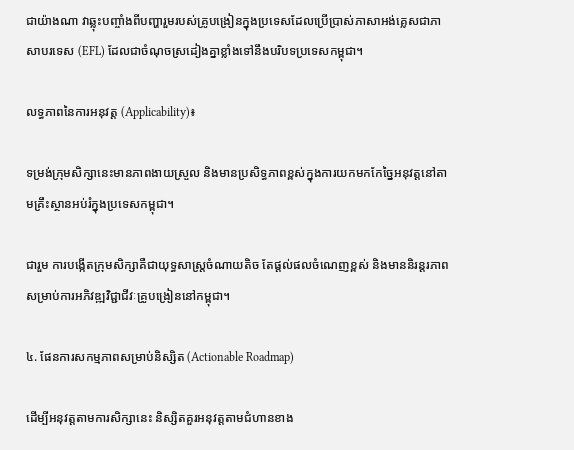ជាយ៉ាងណា វាឆ្លុះបញ្ចាំងពីបញ្ហារួមរបស់គ្រូបង្រៀនក្នុងប្រទេសដែលប្រើប្រាស់ភាសាអង់គ្លេសជាភាសាបរទេស (EFL) ដែលជាចំណុចស្រដៀងគ្នាខ្លាំងទៅនឹងបរិបទប្រទេសកម្ពុជា។

លទ្ធភាពនៃការអនុវត្ត (Applicability)៖

ទម្រង់ក្រុមសិក្សានេះមានភាពងាយស្រួល និងមានប្រសិទ្ធភាពខ្ពស់ក្នុងការយកមកកែច្នៃអនុវត្តនៅតាមគ្រឹះស្ថានអប់រំក្នុងប្រទេសកម្ពុជា។

ជារួម ការបង្កើតក្រុមសិក្សាគឺជាយុទ្ធសាស្ត្រចំណាយតិច តែផ្តល់ផលចំណេញខ្ពស់ និងមាននិរន្តរភាពសម្រាប់ការអភិវឌ្ឍវិជ្ជាជីវៈគ្រូបង្រៀននៅកម្ពុជា។

៤. ផែនការសកម្មភាពសម្រាប់និស្សិត (Actionable Roadmap)

ដើម្បីអនុវត្តតាមការសិក្សានេះ និស្សិតគួរអនុវត្តតាមជំហានខាង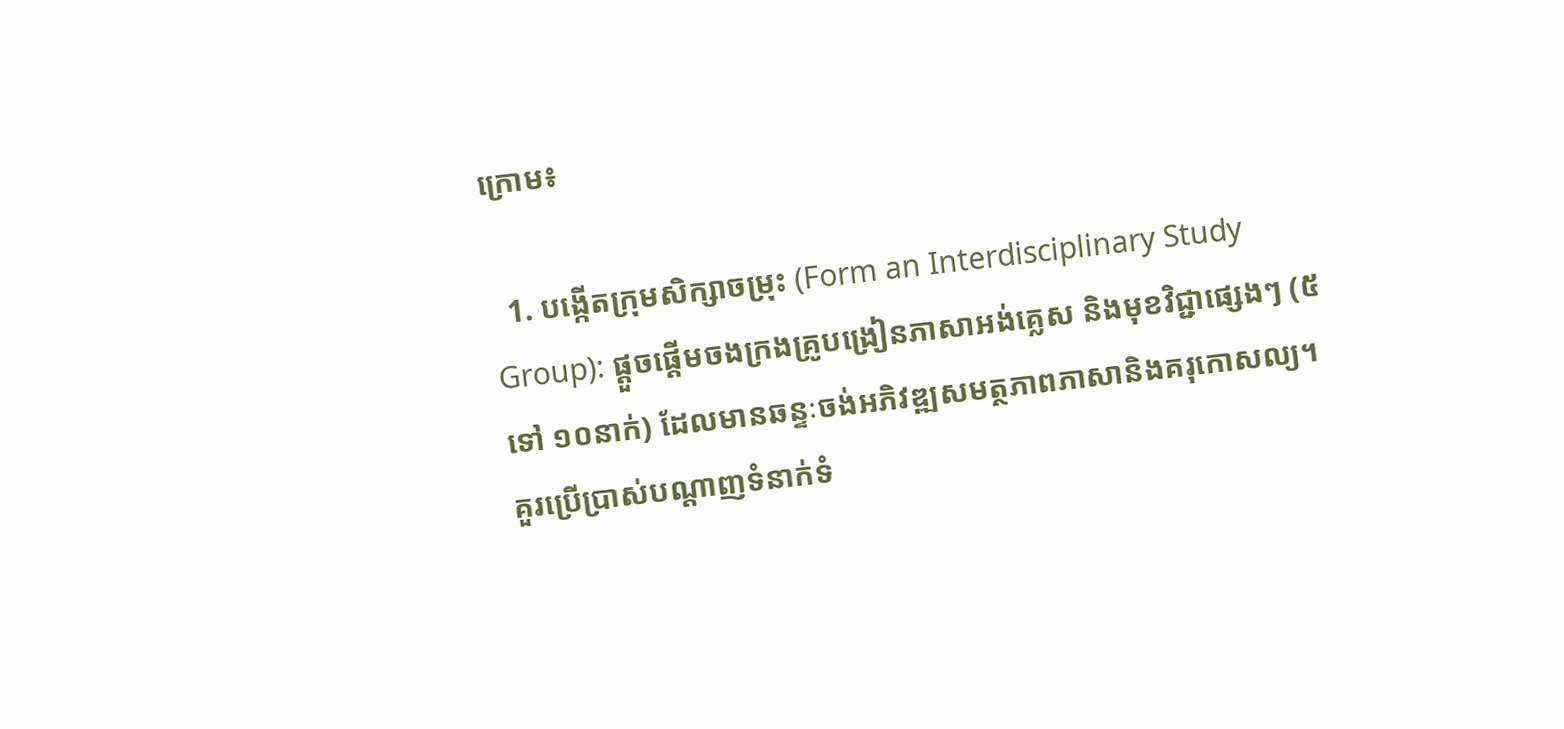ក្រោម៖

  1. បង្កើតក្រុមសិក្សាចម្រុះ (Form an Interdisciplinary Study Group): ផ្តួចផ្តើមចងក្រងគ្រូបង្រៀនភាសាអង់គ្លេស និងមុខវិជ្ជាផ្សេងៗ (៥ ទៅ ១០នាក់) ដែលមានឆន្ទៈចង់អភិវឌ្ឍសមត្ថភាពភាសានិងគរុកោសល្យ។ គួរប្រើប្រាស់បណ្តាញទំនាក់ទំ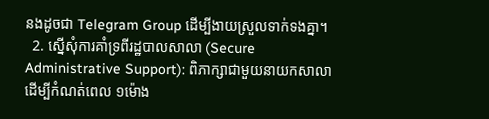នងដូចជា Telegram Group ដើម្បីងាយស្រួលទាក់ទងគ្នា។
  2. ស្នើសុំការគាំទ្រពីរដ្ឋបាលសាលា (Secure Administrative Support): ពិភាក្សាជាមួយនាយកសាលាដើម្បីកំណត់ពេល ១ម៉ោង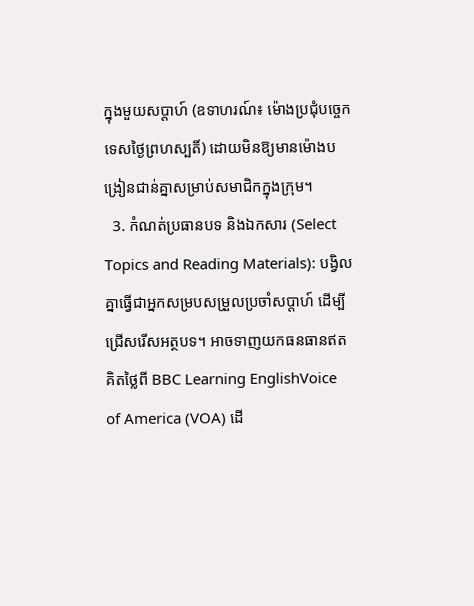ក្នុងមួយសប្តាហ៍ (ឧទាហរណ៍៖ ម៉ោងប្រជុំបច្ចេកទេសថ្ងៃព្រហស្បតិ៍) ដោយមិនឱ្យមានម៉ោងបង្រៀនជាន់គ្នាសម្រាប់សមាជិកក្នុងក្រុម។
  3. កំណត់ប្រធានបទ និងឯកសារ (Select Topics and Reading Materials): បង្វិលគ្នាធ្វើជាអ្នកសម្របសម្រួលប្រចាំសប្តាហ៍ ដើម្បីជ្រើសរើសអត្ថបទ។ អាចទាញយកធនធានឥតគិតថ្លៃពី BBC Learning EnglishVoice of America (VOA) ដើ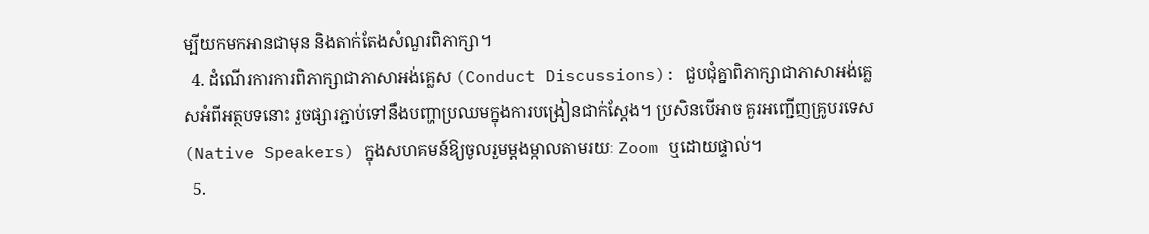ម្បីយកមកអានជាមុន និងតាក់តែងសំណួរពិភាក្សា។
  4. ដំណើរការការពិភាក្សាជាភាសាអង់គ្លេស (Conduct Discussions): ជួបជុំគ្នាពិភាក្សាជាភាសាអង់គ្លេសអំពីអត្ថបទនោះ រួចផ្សារភ្ជាប់ទៅនឹងបញ្ហាប្រឈមក្នុងការបង្រៀនជាក់ស្តែង។ ប្រសិនបើអាច គួរអញ្ជើញគ្រូបរទេស (Native Speakers) ក្នុងសហគមន៍ឱ្យចូលរួមម្តងម្កាលតាមរយៈ Zoom ឬដោយផ្ទាល់។
  5.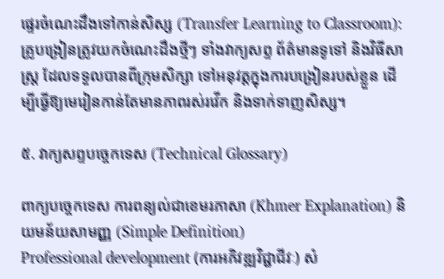ផ្ទេរចំណេះដឹងទៅកាន់សិស្ស (Transfer Learning to Classroom): គ្រូបង្រៀនត្រូវយកចំណេះដឹងថ្មីៗ ទាំងវាក្យសព្ទ ព័ត៌មានទូទៅ និងវិធីសាស្ត្រ ដែលទទួលបានពីក្រុមសិក្សា ទៅអនុវត្តក្នុងការបង្រៀនរបស់ខ្លួន ដើម្បីធ្វើឱ្យមេរៀនកាន់តែមានភាពរស់រវើក និងទាក់ទាញសិស្ស។

៥. វាក្យសព្ទបច្ចេកទេស (Technical Glossary)

ពាក្យបច្ចេកទេស ការពន្យល់ជាខេមរភាសា (Khmer Explanation) និយមន័យសាមញ្ញ (Simple Definition)
Professional development (ការអភិវឌ្ឍវិជ្ជាជីវៈ) សំ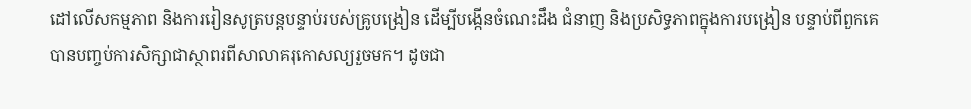ដៅលើសកម្មភាព និងការរៀនសូត្របន្តបន្ទាប់របស់គ្រូបង្រៀន ដើម្បីបង្កើនចំណេះដឹង ជំនាញ និងប្រសិទ្ធភាពក្នុងការបង្រៀន បន្ទាប់ពីពួកគេបានបញ្ចប់ការសិក្សាជាស្ថាពរពីសាលាគរុកោសល្យរួចមក។ ដូចជា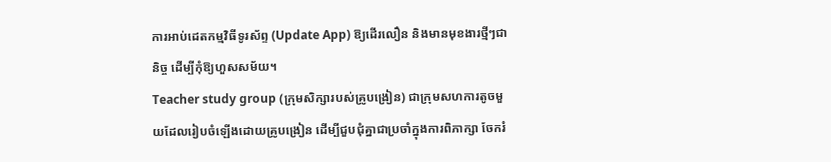ការអាប់ដេតកម្មវិធីទូរស័ព្ទ (Update App) ឱ្យដើរលឿន និងមានមុខងារថ្មីៗជានិច្ច ដើម្បីកុំឱ្យហួសសម័យ។
Teacher study group (ក្រុមសិក្សារបស់គ្រូបង្រៀន) ជាក្រុមសហការតូចមួយដែលរៀបចំឡើងដោយគ្រូបង្រៀន ដើម្បីជួបជុំគ្នាជាប្រចាំក្នុងការពិភាក្សា ចែករំ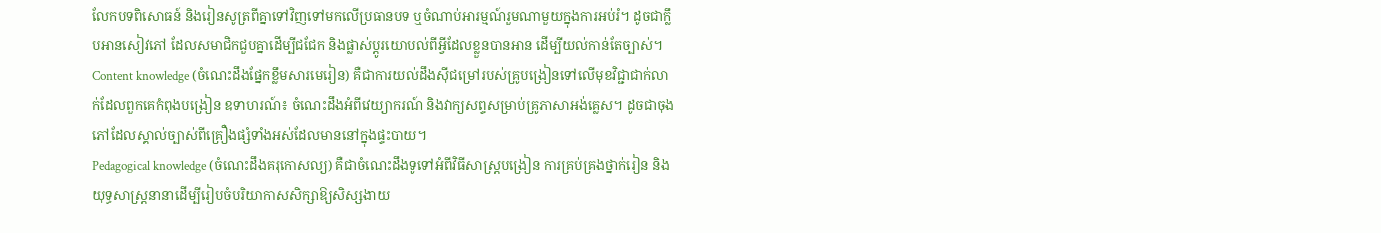លែកបទពិសោធន៍ និងរៀនសូត្រពីគ្នាទៅវិញទៅមកលើប្រធានបទ ឬចំណាប់អារម្មណ៍រួមណាមួយក្នុងការអប់រំ។ ដូចជាក្លឹបអានសៀវភៅ ដែលសមាជិកជួបគ្នាដើម្បីជជែក និងផ្លាស់ប្តូរយោបល់ពីអ្វីដែលខ្លួនបានអាន ដើម្បីយល់កាន់តែច្បាស់។
Content knowledge (ចំណេះដឹងផ្នែកខ្លឹមសារមេរៀន) គឺជាការយល់ដឹងស៊ីជម្រៅរបស់គ្រូបង្រៀនទៅលើមុខវិជ្ជាជាក់លាក់ដែលពួកគេកំពុងបង្រៀន ឧទាហរណ៍៖ ចំណេះដឹងអំពីវេយ្យាករណ៍ និងវាក្យសព្ទសម្រាប់គ្រូភាសាអង់គ្លេស។ ដូចជាចុងភៅដែលស្គាល់ច្បាស់ពីគ្រឿងផ្សំទាំងអស់ដែលមាននៅក្នុងផ្ទះបាយ។
Pedagogical knowledge (ចំណេះដឹងគរុកោសល្យ) គឺជាចំណេះដឹងទូទៅអំពីវិធីសាស្ត្របង្រៀន ការគ្រប់គ្រងថ្នាក់រៀន និងយុទ្ធសាស្ត្រនានាដើម្បីរៀបចំបរិយាកាសសិក្សាឱ្យសិស្សងាយ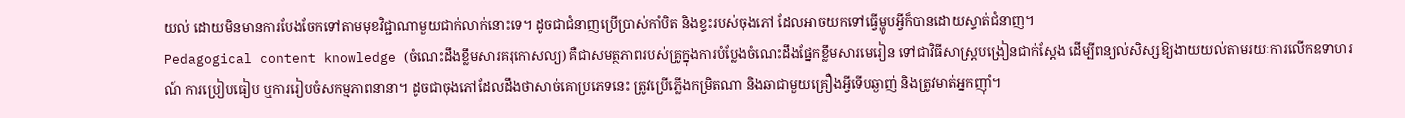យល់ ដោយមិនមានការបែងចែកទៅតាមមុខវិជ្ជាណាមួយជាក់លាក់នោះទេ។ ដូចជាជំនាញប្រើប្រាស់កាំបិត និងខ្ទះរបស់ចុងភៅ ដែលអាចយកទៅធ្វើម្ហូបអ្វីក៏បានដោយស្ទាត់ជំនាញ។
Pedagogical content knowledge (ចំណេះដឹងខ្លឹមសារគរុកោសល្យ) គឺជាសមត្ថភាពរបស់គ្រូក្នុងការបំប្លែងចំណេះដឹងផ្នែកខ្លឹមសារមេរៀន ទៅជាវិធីសាស្ត្របង្រៀនជាក់ស្តែង ដើម្បីពន្យល់សិស្សឱ្យងាយយល់តាមរយៈការលើកឧទាហរណ៍ ការប្រៀបធៀប ឬការរៀបចំសកម្មភាពនានា។ ដូចជាចុងភៅដែលដឹងថាសាច់គោប្រភេទនេះ ត្រូវប្រើភ្លើងកម្រិតណា និងឆាជាមួយគ្រឿងអ្វីទើបឆ្ងាញ់ និងត្រូវមាត់អ្នកញ៉ាំ។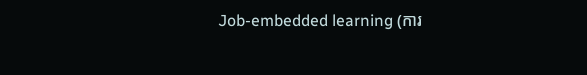Job-embedded learning (ការ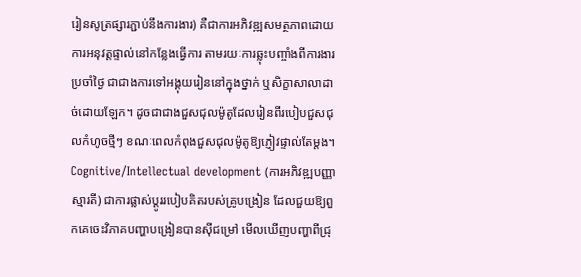រៀនសូត្រផ្សារភ្ជាប់នឹងការងារ) គឺជាការអភិវឌ្ឍសមត្ថភាពដោយការអនុវត្តផ្ទាល់នៅកន្លែងធ្វើការ តាមរយៈការឆ្លុះបញ្ចាំងពីការងារប្រចាំថ្ងៃ ជាជាងការទៅអង្គុយរៀននៅក្នុងថ្នាក់ ឬសិក្ខាសាលាដាច់ដោយឡែក។ ដូចជាជាងជួសជុលម៉ូតូដែលរៀនពីរបៀបជួសជុលកំហូចថ្មីៗ ខណៈពេលកំពុងជួសជុលម៉ូតូឱ្យភ្ញៀវផ្ទាល់តែម្តង។
Cognitive/Intellectual development (ការអភិវឌ្ឍបញ្ញាស្មារតី) ជាការផ្លាស់ប្តូររបៀបគិតរបស់គ្រូបង្រៀន ដែលជួយឱ្យពួកគេចេះវិភាគបញ្ហាបង្រៀនបានស៊ីជម្រៅ មើលឃើញបញ្ហាពីជ្រុ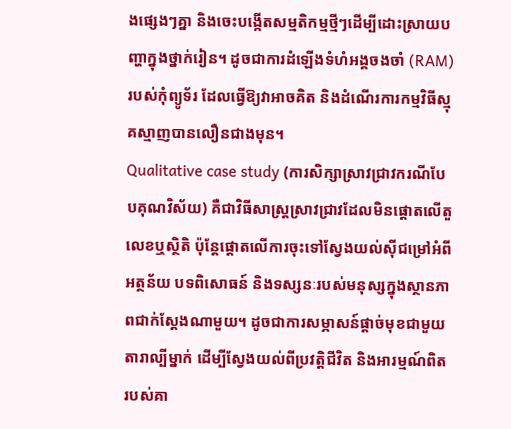ងផ្សេងៗគ្នា និងចេះបង្កើតសម្មតិកម្មថ្មីៗដើម្បីដោះស្រាយបញ្ហាក្នុងថ្នាក់រៀន។ ដូចជាការដំឡើងទំហំអង្គចងចាំ (RAM) របស់កុំព្យូទ័រ ដែលធ្វើឱ្យវាអាចគិត និងដំណើរការកម្មវិធីស្មុគស្មាញបានលឿនជាងមុន។
Qualitative case study (ការសិក្សាស្រាវជ្រាវករណីបែបគុណវិស័យ) គឺជាវិធីសាស្ត្រស្រាវជ្រាវដែលមិនផ្តោតលើតួលេខឬស្ថិតិ ប៉ុន្តែផ្តោតលើការចុះទៅស្វែងយល់ស៊ីជម្រៅអំពីអត្ថន័យ បទពិសោធន៍ និងទស្សនៈរបស់មនុស្សក្នុងស្ថានភាពជាក់ស្តែងណាមួយ។ ដូចជាការសម្ភាសន៍ផ្តាច់មុខជាមួយតារាល្បីម្នាក់ ដើម្បីស្វែងយល់ពីប្រវត្តិជីវិត និងអារម្មណ៍ពិតរបស់គា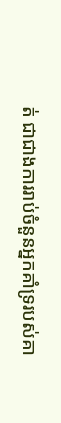ត់ ជាជាងការរាប់ចំនួនអ្នកគាំទ្ររបស់គា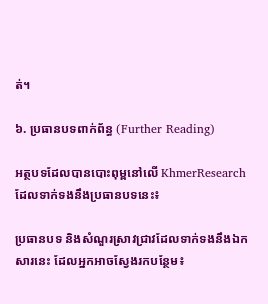ត់។

៦. ប្រធានបទពាក់ព័ន្ធ (Further Reading)

អត្ថបទដែលបានបោះពុម្ពនៅលើ KhmerResearch ដែលទាក់ទងនឹងប្រធានបទនេះ៖

ប្រធានបទ និងសំណួរស្រាវជ្រាវដែលទាក់ទងនឹងឯកសារនេះ ដែលអ្នកអាចស្វែងរកបន្ថែម៖